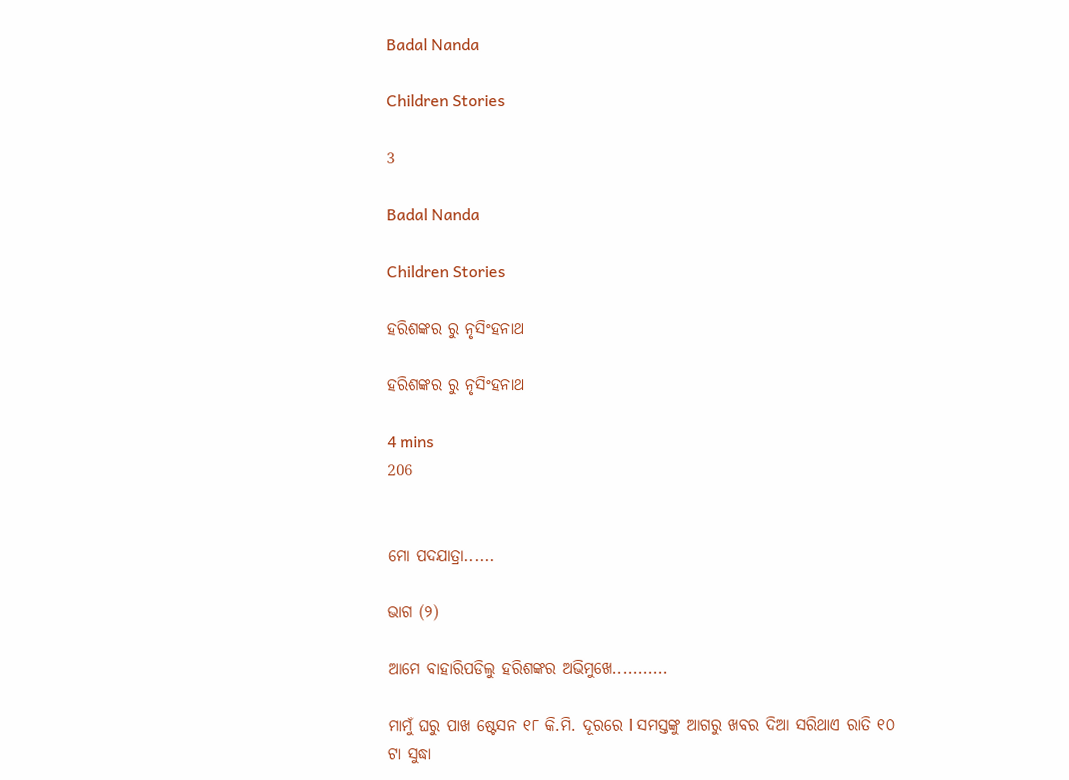Badal Nanda

Children Stories

3

Badal Nanda

Children Stories

ହରିଶଙ୍କର ରୁ ନୃସିଂହନାଥ

ହରିଶଙ୍କର ରୁ ନୃସିଂହନାଥ

4 mins
206


ମୋ ପଦଯାତ୍ରା......

ଭାଗ (୨)

ଆମେ ବାହାରିପଡିଲୁ ହରିଶଙ୍କର ଅଭିମୁଖେ...........

ମାମୁଁ ଘରୁ ପାଖ ଷ୍ଟେସନ ୧୮ କି.ମି. ଦୂରରେ l ସମସ୍ତଙ୍କୁ ଆଗରୁ ଖବର ଦିଆ ସରିଥାଏ ରାତି ୧୦ ଟା ସୁଦ୍ଧା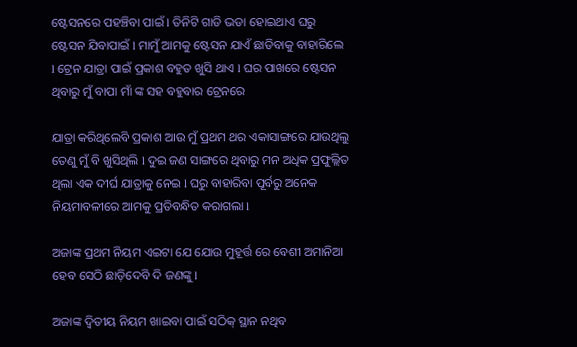ଷ୍ଟେସନରେ ପହଞ୍ଚିବା ପାଇଁ l ତିନିଟି ଗାଡି ଭଡା ହୋଇଥାଏ ଘରୁ ଷ୍ଟେସନ ଯିବାପାଇଁ l ମାମୁଁ ଆମକୁ ଷ୍ଟେସନ ଯାଏଁ ଛାଡିବାକୁ ବାହାରିଲେ l ଟ୍ରେନ ଯାତ୍ରା ପାଇଁ ପ୍ରକାଶ ବହୁତ ଖୁସି ଥାଏ l ଘର ପାଖରେ ଷ୍ଟେସନ ଥିବାରୁ ମୁଁ ବାପା ମାଁ ଙ୍କ ସହ ବହୁବାର ଟ୍ରେନରେ

ଯାତ୍ରା କରିଥିଲେବି ପ୍ରକାଶ ଆଉ ମୁଁ ପ୍ରଥମ ଥର ଏକାସାଙ୍ଗରେ ଯାଉଥିଲୁ ତେଣୁ ମୁଁ ବି ଖୁସିଥିଲି l ଦୁଇ ଜଣ ସାଙ୍ଗରେ ଥିବାରୁ ମନ ଅଧିକ ପ୍ରଫୁଲ୍ଲିତ ଥିଲା ଏକ ଦୀର୍ଘ ଯାତ୍ରାକୁ ନେଇ l ଘରୁ ବାହାରିବା ପୂର୍ବରୁ ଅନେକ ନିୟମାବଳୀରେ ଆମକୁ ପ୍ରତିବନ୍ଧିତ କରାଗଲା l

ଅଜାଙ୍କ ପ୍ରଥମ ନିୟମ ଏଇଟା ଯେ ଯୋଉ ମୁହୂର୍ତ୍ତ ରେ ବେଶୀ ଅମାନିଆ ହେବ ସେଠି ଛାଡ଼ିଦେବି ଦି ଜଣଙ୍କୁ l

ଅଜାଙ୍କ ଦ୍ୱିତୀୟ ନିୟମ ଖାଇବା ପାଇଁ ସଠିକ୍ ସ୍ଥାନ ନଥିବ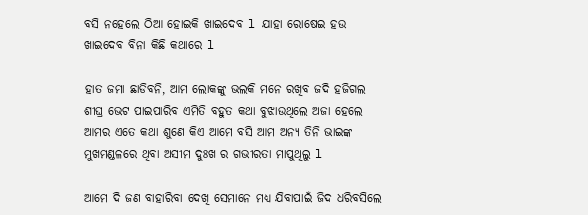ବସି ନହେଲେ ଠିଆ ହୋଇକି ଖାଇଦେବ l ଯାହା ରୋଷେଇ ହଉ ଖାଇଦେବ ବିନା କିଛି କଥାରେ l

ହାତ ଜମା ଛାଡିବନି, ଆମ ଲୋକଙ୍କୁ ଭଲକି ମନେ ରଖିବ ଜଦି ହଜିଗଲ ଶୀଘ୍ର ଭେଟ ପାଇପାରିବ ଏମିତି ବହୁତ କଥା ବୁଝାଉଥିଲେ ଅଜା ହେଲେ ଆମର ଏତେ କଥା ଶୁଣେ କିଏ ଆମେ ବସି ଆମ ଅନ୍ୟ ତିନି ଭାଇଙ୍କ ମୁଖମଣ୍ଡଳରେ ଥିବା ଅସୀମ ଦୁଃଖ ର ଗଭୀରତା ମାପୁଥିଲୁ l

ଆମେ ଦି ଜଣ ବାହାରିବା ଦେଖି ସେମାନେ ମଧ୍ୟ ଯିବାପାଇଁ ଜିଦ ଧରିବସିଲେ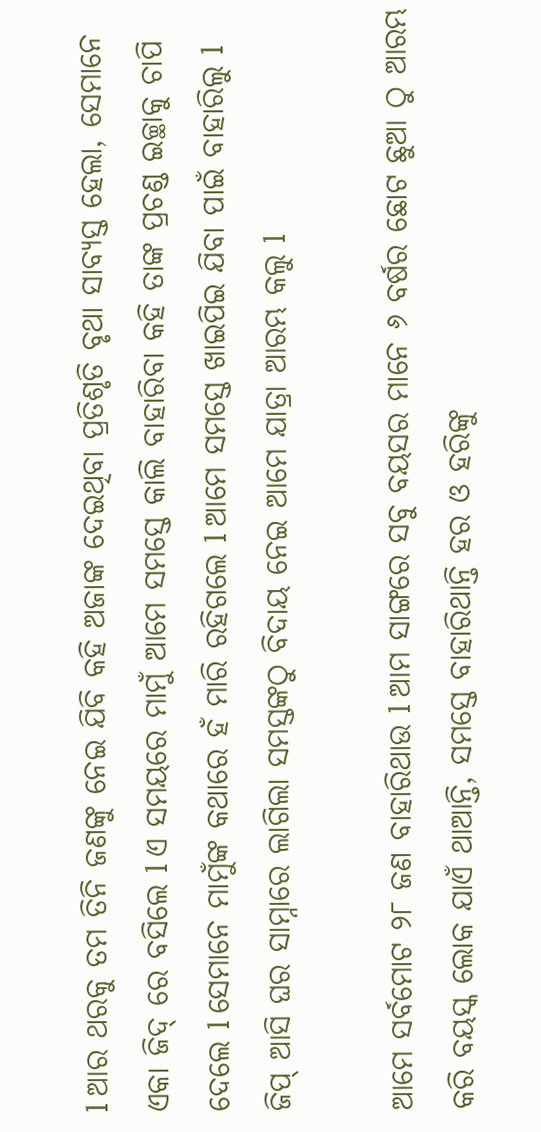l ଆର ଥରକୁ ତମ ତିନି ଜଣଙ୍କୁ ନେଇ ଯିବି କହି ଅଜାଙ୍କ ଦେଇଥିବା ପ୍ରତିଶୃତି ବୃଥା ସାବ୍ୟସ୍ତ ହେଲା, ସେମାନେ ଏକା ଜିଦ୍ ରେ ବସିଲେ l ଏ ସମୟରେ ମାମୁଁ ଆମେ ସମସ୍ତେ କାଲି ବାହାରିବା କହି ତାଙ୍କ ପ୍ରଚଣ୍ଡ ଇଚ୍ଛାକୁ ଚାପି ଦେଲେ l ସେମାନେ ମାମୁଁଙ୍କ କଥାରେ ହଁ ମାରି ରହିଗଲେ l ଆମେ ସମସ୍ତେ ଖାଇପିଇ ଯିବା ପାଇଁ ବାହାରିଲୁ l ଜିପ୍ ଆସି ଘର ସାମ୍ନାରେ ଲାଗିଲା ସମସ୍ତଙ୍କଠୁ ବିଦାୟ ନେଇ ଆମେ ଯାତ୍ରା ଆରମ୍ଭ କଲୁ l

ଆମେ ସର୍ବମୋଟ ୨୮ ଜଣ ବାହାରିଥାଉ l ଆମ ସାଙ୍ଗରେ ସବୁ ବୟସର ମାନେ ୬ ବର୍ଷର ଛୋଟ ଛୁଆ ଠୁ ଆରମ୍ଭ କରି ବୟସ୍କ ଲୋକ ଯାଏଁ ଥାଆନ୍ତି, ସମସ୍ତେ ବାହାରିଥାନ୍ତି ହର ଓ ହରିଙ୍କୁ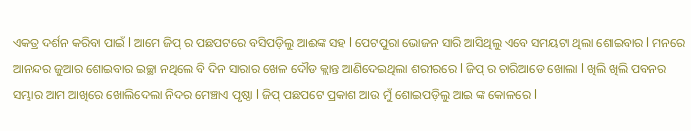ଏକତ୍ର ଦର୍ଶନ କରିବା ପାଇଁ l ଆମେ ଜିପ୍ ର ପଛପଟରେ ବସିପଡ଼ିଲୁ ଆଈଙ୍କ ସହ l ପେଟପୁରା ଭୋଜନ ସାରି ଆସିଥିଲୁ ଏବେ ସମୟଟା ଥିଲା ଶୋଇବାର l ମନରେ ଆନନ୍ଦର ଜୁଆର ଶୋଇବାର ଇଚ୍ଛା ନଥିଲେ ବି ଦିନ ସାରାର ଖେଳ ଦୌଡ କ୍ଲାନ୍ତ ଆଣିଦେଇଥିଲା ଶରୀରରେ l ଜିପ୍ ର ଚାରିଆଡେ ଖୋଲା l ଖିଲି ଖିଲି ପବନର ସମ୍ଭାର ଆମ ଆଖିରେ ଖୋଲିଦେଲା ନିଦର ମେଞ୍ଚାଏ ପୃଷ୍ଠା l ଜିପ୍ ପଛପଟେ ପ୍ରକାଶ ଆଉ ମୁଁ ଶୋଇପଡ଼ିଲୁ ଆଇ ଙ୍କ କୋଳରେ l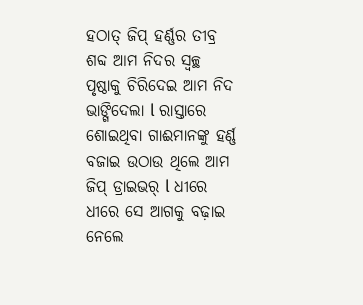ହଠାତ୍ ଜିପ୍ ହର୍ଣ୍ଣର ତୀବ୍ର ଶବ୍ଦ ଆମ ନିଦର ସ୍ୱଚ୍ଛ ପୃଷ୍ଠାକୁ ଚିରିଦେଇ ଆମ ନିଦ ଭାଙ୍ଗିଦେଲା l ରାସ୍ତାରେ ଶୋଇଥିବା ଗାଈମାନଙ୍କୁ ହର୍ଣ୍ଣ ବଜାଇ ଉଠାଉ ଥିଲେ ଆମ ଜିପ୍ ଡ୍ରାଇଭର୍ l ଧୀରେ ଧୀରେ ସେ ଆଗକୁ ବଢ଼ାଇ ନେଲେ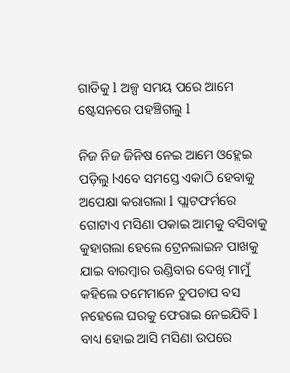ଗାଡିକୁ l ଅଳ୍ପ ସମୟ ପରେ ଆମେ ଷ୍ଟେସନରେ ପହଞ୍ଚିଗଲୁ l

ନିଜ ନିଜ ଜିନିଷ ନେଇ ଆମେ ଓହ୍ଲେଇ ପଡ଼ିଲୁ lଏବେ ସମସ୍ତେ ଏକାଠି ହେବାକୁ ଅପେକ୍ଷା କରାଗଲା l ପ୍ଲାଟଫର୍ମରେ ଗୋଟାଏ ମସିଣା ପକାଇ ଆମକୁ ବସିବାକୁ କୁହାଗଲା ହେଲେ ଟ୍ରେନଲାଇନ ପାଖକୁ ଯାଇ ବାରମ୍ବାର ଉଣ୍ଡିବାର ଦେଖି ମାମୁଁ କହିଲେ ତମେମାନେ ଚୁପଚାପ ବସ ନହେଲେ ଘରକୁ ଫେରାଇ ନେଇଯିବି l ବାଧ୍ୟ ହୋଇ ଆସି ମସିଣା ଉପରେ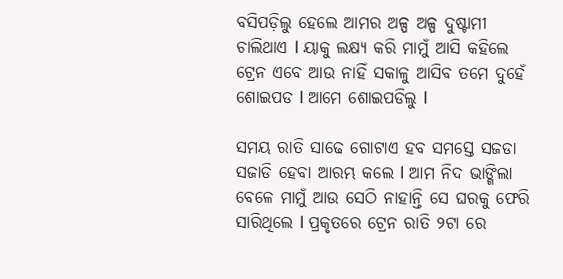ବସିପଡ଼ିଲୁ ହେଲେ ଆମର ଅଳ୍ପ ଅଳ୍ପ ଦୁଷ୍ଟାମୀ ଚାଲିଥାଏ l ୟାକୁ ଲକ୍ଷ୍ଯ କରି ମାମୁଁ ଆସି କହିଲେ ଟ୍ରେନ ଏବେ ଆଉ ନାହିଁ ସକାଳୁ ଆସିବ ତମେ ଦୁହେଁ ଶୋଇପଡ l ଆମେ ଶୋଇପଡିଲୁ l

ସମୟ ରାତି ସାଢେ ଗୋଟାଏ ହବ ସମସ୍ତେ ସଜଡା ସଜାଡି ହେବା ଆରମ୍ଭ କଲେ l ଆମ ନିଦ ଭାଙ୍ଗିଲା ବେଳେ ମାମୁଁ ଆଉ ସେଠି ନାହାନ୍ତି ସେ ଘରକୁ ଫେରି ସାରିଥିଲେ l ପ୍ରକୃତରେ ଟ୍ରେନ ରାତି ୨ଟା ରେ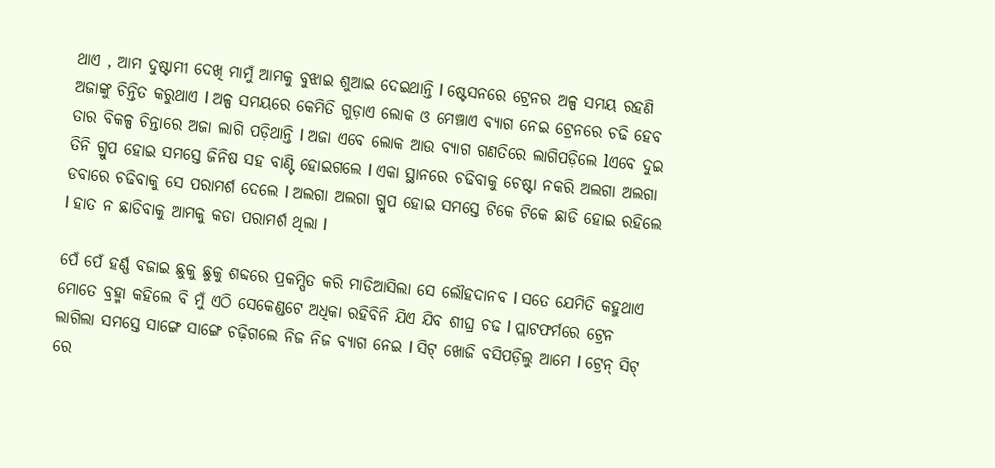ଥାଏ , ଆମ ଦୁଷ୍ଟାମୀ ଦେଖି ମାମୁଁ ଆମକୁ ବୁଝାଇ ଶୁଆଇ ଦେଇଥାନ୍ତି l ଷ୍ଟେସନରେ ଟ୍ରେନର ଅଳ୍ପ ସମୟ ରହଣି ଅଜାଙ୍କୁ ଚିନ୍ତିତ କରୁଥାଏ l ଅଳ୍ପ ସମୟରେ କେମିତି ଗୁଡ଼ାଏ ଲୋକ ଓ ମେଞ୍ଚାଏ ବ୍ୟାଗ ନେଇ ଟ୍ରେନରେ ଚଢି ହେବ ତାର ବିକଳ୍ପ ଚିନ୍ତାରେ ଅଜା ଲାଗି ପଡ଼ିଥାନ୍ତି l ଅଜା ଏବେ ଲୋକ ଆଉ ବ୍ୟାଗ ଗଣତିରେ ଲାଗିପଡ଼ିଲେ lଏବେ ଦୁଇ ତିନି ଗ୍ରୁପ ହୋଇ ସମସ୍ତେ ଜିନିଷ ସହ ବାଣ୍ଟି ହୋଇଗଲେ l ଏକା ସ୍ଥାନରେ ଚଢିବାକୁ ଚେଷ୍ଟା ନକରି ଅଲଗା ଅଲଗା ଡବାରେ ଚଢିବାକୁ ସେ ପରାମର୍ଶ ଦେଲେ l ଅଲଗା ଅଲଗା ଗ୍ରୁପ ହୋଇ ସମସ୍ତେ ଟିକେ ଟିକେ ଛାଡି ହୋଇ ରହିଲେ l ହାତ ନ ଛାଡିବାକୁ ଆମକୁ କଡା ପରାମର୍ଶ ଥିଲା l

ପେଁ ପେଁ ହର୍ଣ୍ଣ ବଜାଇ ଛୁକୁ ଛୁକୁ ଶବ୍ଦରେ ପ୍ରକମ୍ପିତ କରି ମାଡିଆସିଲା ସେ ଲୌହଦାନବ l ସତେ ଯେମିତି କହୁଥାଏ ମୋତେ ବ୍ରହ୍ମା କହିଲେ ବି ମୁଁ ଏଠି ସେକେଣ୍ଡଟେ ଅଧିକା ରହିବିନି ଯିଏ ଯିବ ଶୀଘ୍ର ଚଢ l ପ୍ଲାଟଫର୍ମରେ ଟ୍ରେନ ଲାଗିଲା ସମସ୍ତେ ସାଙ୍ଗେ ସାଙ୍ଗେ ଚଢ଼ିଗଲେ ନିଜ ନିଜ ବ୍ୟାଗ ନେଇ l ସିଟ୍ ଖୋଜି ବସିପଡ଼ିଲୁ ଆମେ l ଟ୍ରେନ୍ ସିଟ୍ ରେ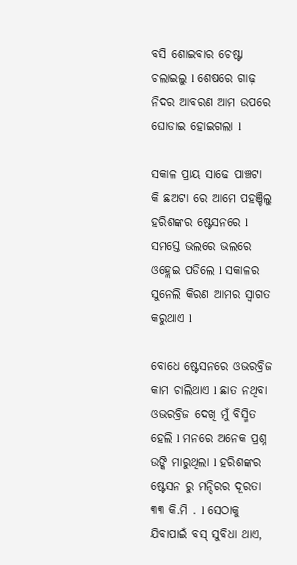ବସି ଶୋଇବାର ଚେଷ୍ଟା ଚଲାଇଲୁ l ଶେଷରେ ଗାଢ଼ ନିଦର ଆବରଣ ଆମ ଉପରେ ଘୋଡାଇ ହୋଇଗଲା l

ସକାଳ ପ୍ରାୟ ସାଢେ ପାଞ୍ଚଟା କି ଛଅଟା ରେ ଆମେ ପହଞ୍ଚିଲୁ ହରିଶଙ୍କର ଷ୍ଟେସନରେ l ସମସ୍ତେ ଭଲରେ ଭଲରେ ଓହ୍ଲେଇ ପଡିଲେ l ସକାଳର ସୁନେଲି କିରଣ ଆମର ସ୍ୱାଗତ କରୁଥାଏ l

ବୋଧେ ଷ୍ଟେସନରେ ଓଭରବ୍ରିଜ କାମ ଚାଲିଥାଏ l ଛାତ ନଥିବା ଓଭରବ୍ରିଜ ଦେଖି ମୁଁ ବିସ୍ମିତ ହେଲି l ମନରେ ଅନେକ ପ୍ରଶ୍ନ ଉଙ୍କି ମାରୁଥିଲା l ହରିଶଙ୍କର ଷ୍ଟେସନ ରୁ ମନ୍ଦିରର ଦୂରତା ୩୩ କି.ମି . l ସେଠାକୁ ଯିବାପାଇଁ ବସ୍ ସୁବିଧା ଥାଏ,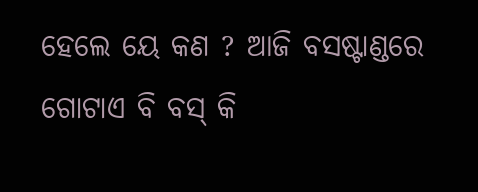ହେଲେ ୟେ କଣ ? ଆଜି ବସଷ୍ଟାଣ୍ଡରେ ଗୋଟାଏ ବି ବସ୍ କି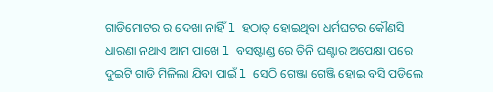ଗାଡିମୋଟର ର ଦେଖା ନାହିଁ l ହଠାତ୍ ହୋଇଥିବା ଧର୍ମଘଟର କୌଣସି ଧାରଣା ନଥାଏ ଆମ ପାଖେ l ବସଷ୍ଟାଣ୍ଡ ରେ ତିନି ଘଣ୍ଟାର ଅପେକ୍ଷା ପରେ ଦୁଇଟି ଗାଡି ମିଳିଲା ଯିବା ପାଇଁ l ସେଠି ଗେଞ୍ଜା ଗେଞ୍ଜି ହୋଇ ବସି ପଡିଲେ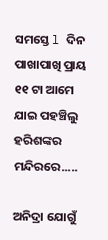ସମସ୍ତେ l ଦିନ ପାଖାପାଖି ପ୍ରାୟ ୧୧ ଟା ଆମେ ଯାଇ ପହଞ୍ଚିଲୁ ହରିଶଙ୍କର ମନ୍ଦିରରେ.....

ଅନିଦ୍ରା ଯୋଗୁଁ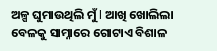ଅଳ୍ପ ଘୁମାଉଥିଲି ମୁଁ l ଆଖି ଖୋଲିଲା ବେଳକୁ ସାମ୍ନାରେ ଗୋଟାଏ ବିଶାଳ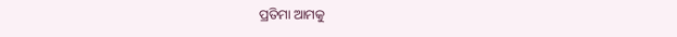ପ୍ରତିମା ଆମକୁ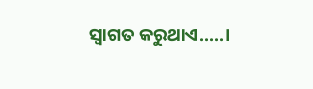ସ୍ୱାଗତ କରୁଥାଏ.....।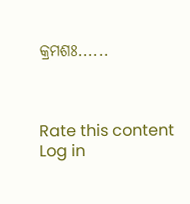କ୍ରମଶଃ......



Rate this content
Log in